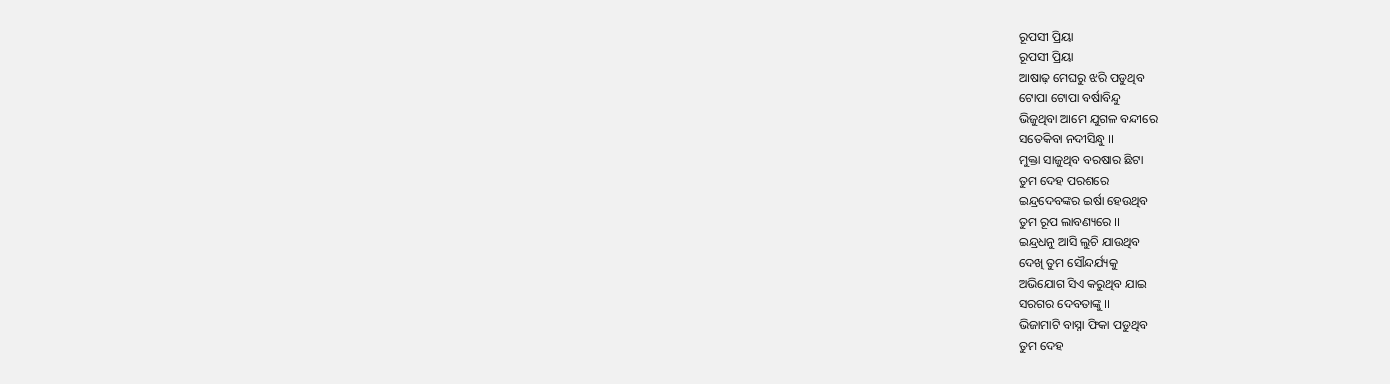ରୂପସୀ ପ୍ରିୟା
ରୂପସୀ ପ୍ରିୟା
ଆଷାଢ଼ ମେଘରୁ ଝରି ପଡୁଥିବ
ଟୋପା ଟୋପା ବର୍ଷାବିନ୍ଦୁ
ଭିଜୁଥିବା ଆମେ ଯୁଗଳ ବନ୍ଦୀରେ
ସତେକିବା ନଦୀସିନ୍ଧୁ ।।
ମୁକ୍ତା ସାଜୁଥିବ ବରଷାର ଛିଟା
ତୁମ ଦେହ ପରଶରେ
ଇନ୍ଦ୍ରଦେବଙ୍କର ଇର୍ଷା ହେଉଥିବ
ତୁମ ରୂପ ଲାବଣ୍ୟରେ ।।
ଇନ୍ଦ୍ରଧନୁ ଆସି ଲୁଚି ଯାଉଥିବ
ଦେଖି ତୁମ ସୌନ୍ଦର୍ଯ୍ୟକୁ
ଅଭିଯୋଗ ସିଏ କରୁଥିବ ଯାଇ
ସରଗର ଦେବତାଙ୍କୁ ।।
ଭିଜାମାଟି ବାସ୍ନା ଫିକା ପଡୁଥିବ
ତୁମ ଦେହ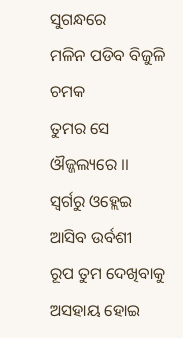ସୁଗନ୍ଧରେ
ମଳିନ ପଡିବ ବିଜୁଳି ଚମକ
ତୁମର ସେ ଔଜ୍ଜଲ୍ୟରେ ।।
ସ୍ୱର୍ଗରୁ ଓହ୍ଲେଇ ଆସିବ ଉର୍ବଶୀ
ରୂପ ତୁମ ଦେଖିବାକୁ
ଅସହାୟ ହୋଇ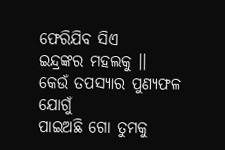ଫେରିଯିବ ସିଏ
ଇନ୍ଦ୍ରଙ୍କର ମହଲକୁ ।।
କେଉଁ ତପସ୍ୟାର ପୁଣ୍ୟଫଳ ଯୋଗୁଁ
ପାଇଅଛି ଗୋ ତୁମକୁ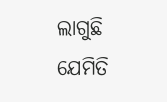ଲାଗୁଛି ଯେମିତି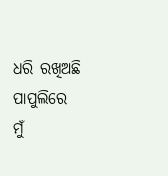ଧରି ରଖିଅଛି
ପାପୁଲିରେ ମୁଁ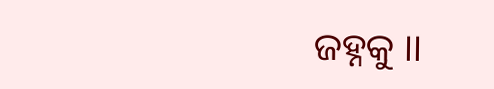ଜହ୍ନକୁ ।।